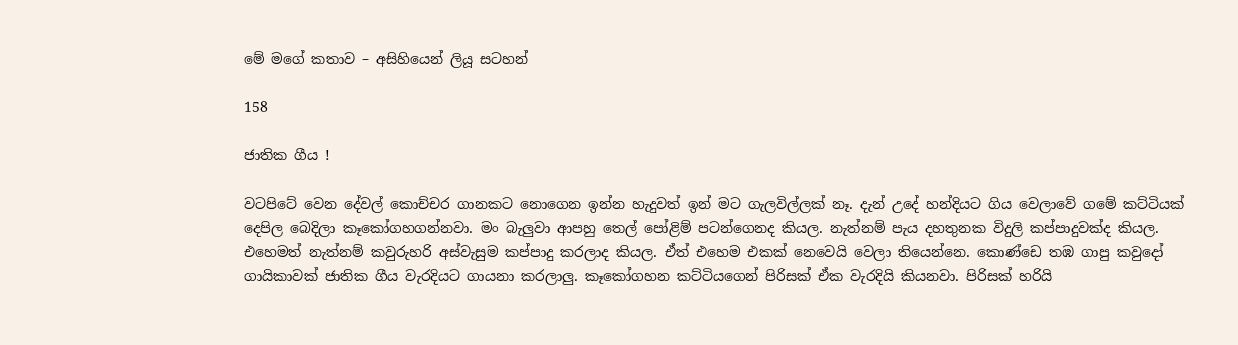මේ මගේ කතාව – අසිහියෙන් ලියූ සටහන්

158

ජාතික ගීය !

වටපිටේ වෙන දේවල් කොච්චර ගානකට නොගෙන ඉන්න හැදුවත් ඉන් මට ගැලවිල්ලක් නෑ. දැන් උදේ හන්දියට ගිය වෙලාවේ ගමේ කට්ටියක් දෙපිල බෙදිලා කෑකෝගහගන්නවා. මං බැලුවා ආපහු තෙල් පෝළිම් පටන්ගෙනද කියල. නැත්නම් පැය දහතුනක විදුලි කප්පාදුවක්ද කියල. එහෙමත් නැත්නම් කවුරුහරි අස්වැසුම කප්පාදු කරලාද කියල. ඒත් එහෙම එකක් නෙවෙයි වෙලා තියෙන්නෙ. කොණ්ඩෙ තඹ ගාපු කවුදෝ ගායිකාවක් ජාතික ගීය වැරදියට ගායනා කරලාලු. කෑකෝගහන කට්ටියගෙන් පිරිසක් ඒක වැරදියි කියනවා. පිරිසක් හරියි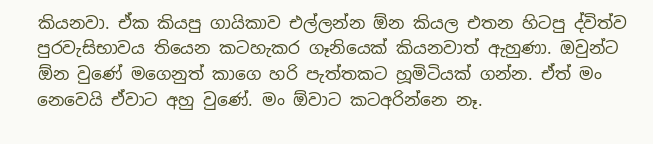කියනවා. ඒක කියපු ගායිකාව එල්ලන්න ඕන කියල එතන හිටපු ද්විත්ව පුරවැසිභාවය තියෙන කටහැකර ගෑනියෙක් කියනවාත් ඇහුණා. ඔවුන්ට ඕන වුණේ මගෙනුත් කාගෙ හරි පැත්තකට හූමිටියක් ගන්න. ඒත් මං නෙවෙයි ඒවාට අහු වුණේ. මං ඕවාට කටඅරින්නෙ නෑ.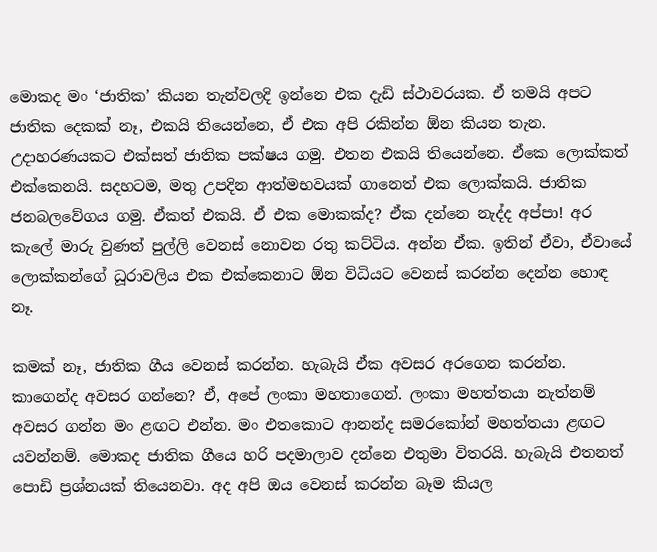මොකද මං ‘ජාතික’ කියන තැන්වලදි ඉන්නෙ එක දැඩි ස්ථාවරයක. ඒ තමයි අපට ජාතික දෙකක් නෑ, එකයි තියෙන්නෙ, ඒ එක අපි රකින්න ඕන කියන තැන. උදාහරණයකට එක්සත් ජාතික පක්ෂය ගමු. එතන එකයි තියෙන්නෙ. ඒකෙ ලොක්කත් එක්කෙනයි. සදහටම, මතු උපදින ආත්මභවයක් ගානෙත් එක ලොක්කයි. ජාතික ජනබලවේගය ගමු. ඒකත් එකයි. ඒ එක මොකක්ද? ඒක දන්නෙ නැද්ද අප්පා! අර කැලේ මාරු වුණත් පුල්ලි වෙනස් නොවන රතු කට්ටිය. අන්න ඒක. ඉතින් ඒවා, ඒවායේ ලොක්කන්ගේ ධූරාවලිය එක එක්කෙනාට ඕන විධියට වෙනස් කරන්න දෙන්න හොඳ නෑ.

කමක් නෑ, ජාතික ගීය වෙනස් කරන්න. හැබැයි ඒක අවසර අරගෙන කරන්න. කාගෙන්ද අවසර ගන්නෙ? ඒ, අපේ ලංකා මහතාගෙන්. ලංකා මහත්තයා නැත්නම් අවසර ගන්න මං ළඟට එන්න. මං එතකොට ආනන්ද සමරකෝන් මහත්තයා ළඟට යවන්නම්. මොකද ජාතික ගීයෙ හරි පදමාලාව දන්නෙ එතුමා විතරයි. හැබැයි එතනත් පොඩි ප්‍රශ්නයක් තියෙනවා. අද අපි ඔය වෙනස් කරන්න බෑම කියල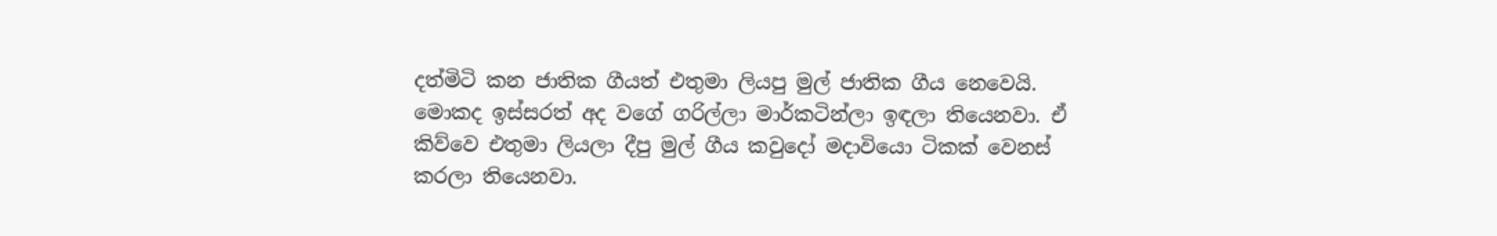දත්මිටි කන ජාතික ගීයත් එතුමා ලියපු මුල් ජාතික ගීය නෙවෙයි. මොකද ඉස්සරත් අද වගේ ගරිල්ලා මාර්කටින්ලා ඉඳලා තියෙනවා. ඒ කිව්වෙ එතුමා ලියලා දීපු මුල් ගීය කවුදෝ මදාවියො ටිකක් වෙනස් කරලා තියෙනවා.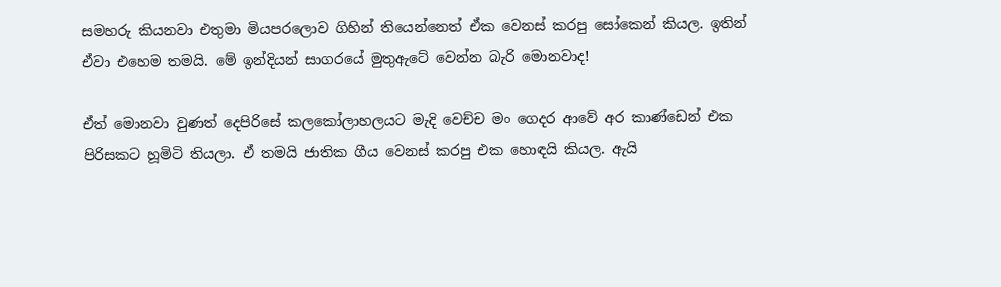සමහරු කියනවා එතුමා මියපරලොව ගිහින් තියෙන්නෙත් ඒක වෙනස් කරපු සෝකෙන් කියල. ඉතින් ඒවා එහෙම තමයි. මේ ඉන්දියන් සාගරයේ මුතුඇටේ වෙන්න බැරි මොනවාද!

ඒත් මොනවා වුණත් දෙපිරිසේ කලකෝලාහලයට මැදි වෙච්ච මං ගෙදර ආවේ අර කාණ්ඩෙන් එක පිරිසකට හූමිටි තියලා. ඒ තමයි ජාතික ගීය වෙනස් කරපු එක හොඳයි කියල. ඇයි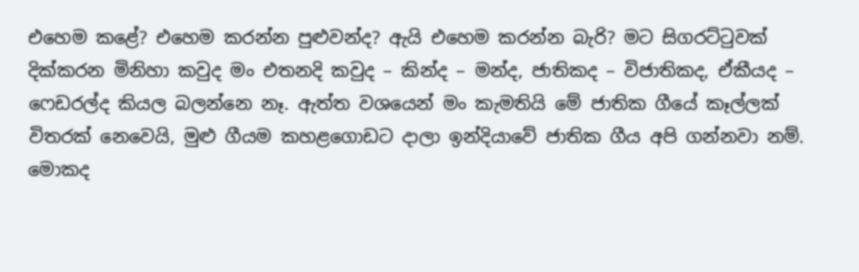එහෙම කළේ? එහෙම කරන්න පුළුවන්ද? ඇයි එහෙම කරන්න බැරි? මට සිගරට්ටුවක් දික්කරන මිනිහා කවුද මං එතනදි කවුද – කින්ද – මන්ද, ජාතිකද – විජාතිකද, ඒකීයද – ෆෙඩරල්ද කියල බලන්නෙ නෑ. ඇත්ත වශයෙන් මං කැමතියි මේ ජාතික ගීයේ කෑල්ලක් විතරක් නෙවෙයි, මුළු ගීයම කහළගොඩට දාලා ඉන්දියාවේ ජාතික ගීය අපි ගන්නවා නම්. මොකද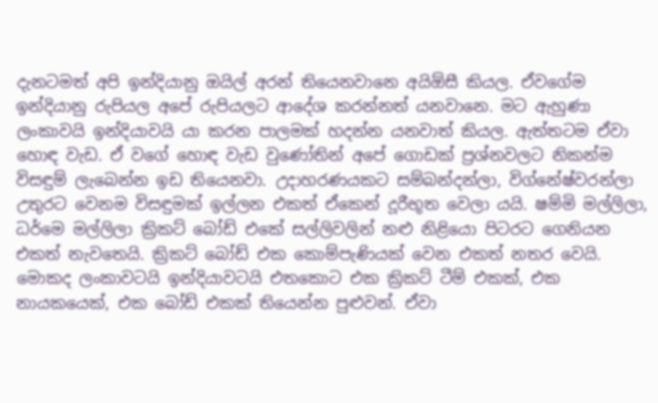දැනටමත් අපි ඉන්දියානු ඔයිල් අරන් තියෙනවානෙ අයිඕසී කියල. ඒවගේම ඉන්දියානු රුපියල අපේ රුපියලට ආදේශ කරන්නත් යනවානෙ. මට ඇහුණා ලංකාවයි ඉන්දියාවයි යා කරන පාලමක් හදන්න යනවාත් කියල. ඇත්තටම ඒවා හොඳ වැඩ. ඒ වගේ හොඳ වැඩ වුණෝතින් අපේ ගොඩක් ප්‍රශ්නවලට නිකන්ම විසඳුම් ලැබෙන්න ඉඩ තියෙනවා. උදාහරණයකට සම්බන්දන්ලා, විග්නේෂ්වරන්ලා උතුරට වෙනම විසඳුමක් ඉල්ලන එකත් ඒකෙන් දූරීභූත වෙලා යයි. ෂම්මි මල්ලිලා, ධර්මෙ මල්ලිලා ක්‍රිකට් බෝඩ් එකේ සල්ලිවලින් නළු නිළියො පිටරට ගෙනියන එකත් නැවතෙයි. ක්‍රිකට් බෝඩ් එක කොම්පැණියක් වෙන එකත් නතර වෙයි. මොකද ලංකාවටයි ඉන්දියාවටයි එතකොට එක ක්‍රිකට් ටීම් එකක්, එක නායකයෙක්, එක බෝඩ් එකක් තියෙන්න පුළුවන්. ඒවා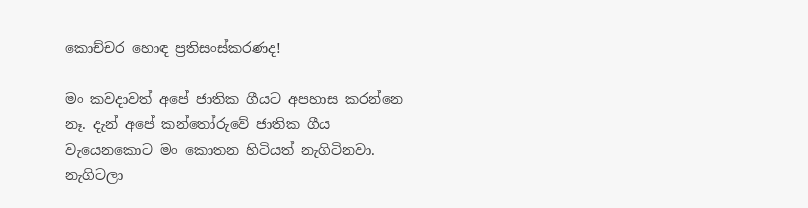කොච්චර හොඳ ප්‍රතිසංස්කරණද!

මං කවදාවත් අපේ ජාතික ගීයට අපහාස කරන්නෙ නෑ. දැන් අපේ කන්තෝරුවේ ජාතික ගීය වැයෙනකොට මං කොතන හිටියත් නැගිටිනවා. නැගිටලා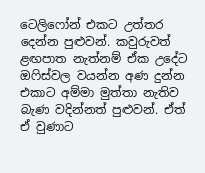ටෙලිෆෝන් එකට උත්තර දෙන්න පුළුවන්. කවුරුවත් ළඟපාත නැත්නම් ඒක උදේට ඔෆිස්වල වයන්න අණ දුන්න එකාට අම්මා මුත්තා නැතිව බැණ වදින්නත් පුළුවන්. ඒත් ඒ වුණාට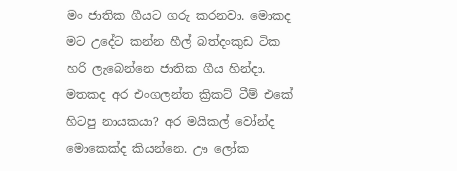මං ජාතික ගීයට ගරු කරනවා. මොකද මට උදේට කන්න හීල් බත්දංකුඩ ටික හරි ලැබෙන්නෙ ජාතික ගීය හින්දා. මතකද අර එංගලන්ත ක්‍රිකට් ටීම් එකේ හිටපු නායකයා? අර මයිකල් වෝන්ද මොකෙක්ද කියන්නෙ. ඌ ලෝක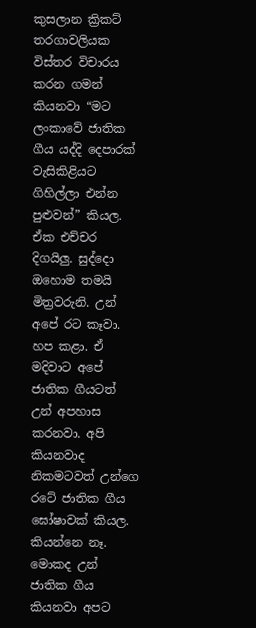කුසලාන ක්‍රිකට් තරගාවලියක විස්තර විචාරය කරන ගමන් කියනවා “මට ලංකාවේ ජාතික ගීය යද්දි දෙපාරක් වැසිකිළියට ගිහිල්ලා එන්න පුළුවන්” කියල. ඒක එච්චර දිගයිලු. සුද්දො ඔහොම තමයි මිත්‍රවරුනි. උන් අපේ රට කෑවා. හප කළා. ඒ මදිවාට අපේ ජාතික ගීයටත් උන් අපහාස කරනවා. අපි කියනවාද නිකමටවත් උන්ගෙ රටේ ජාතික ගීය ඝෝෂාවක් කියල. කියන්නෙ නෑ. මොකද උන් ජාතික ගීය කියනවා අපට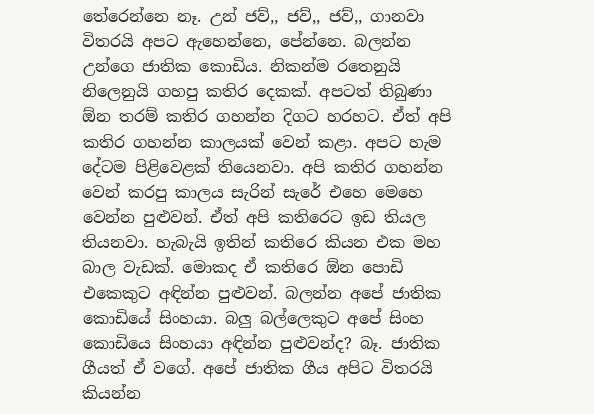තේරෙන්නෙ නෑ. උන් ජව්,, ජව්,, ජව්,, ගානවා විතරයි අපට ඇහෙන්නෙ, පේන්නෙ. බලන්න උන්ගෙ ජාතික කොඩිය. නිකන්ම රතෙනුයි නිලෙනුයි ගහපු කතිර දෙකක්. අපටත් තිබුණා ඕන තරම් කතිර ගහන්න දිගට හරහට. ඒත් අපි කතිර ගහන්න කාලයක් වෙන් කළා. අපට හැම දේටම පිළිවෙළක් තියෙනවා. අපි කතිර ගහන්න වෙන් කරපු කාලය සැරින් සැරේ එහෙ මෙහෙ වෙන්න පුළුවන්. ඒත් අපි කතිරෙට ඉඩ තියල තියනවා. හැබැයි ඉතින් කතිරෙ කියන එක මහ බාල වැඩක්. මොකද ඒ කතිරෙ ඕන පොඩි එකෙකුට අඳින්න පුළුවන්. බලන්න අපේ ජාතික කොඩියේ සිංහයා. බලු බල්ලෙකුට අපේ සිංහ කොඩියෙ සිංහයා අඳින්න පුළුවන්ද? බෑ. ජාතික ගීයත් ඒ වගේ. අපේ ජාතික ගීය අපිට විතරයි කියන්න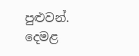පුළුවන්. දෙමළ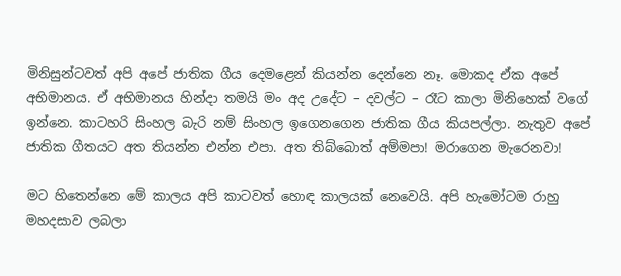මිනිසුන්ටවත් අපි අපේ ජාතික ගීය දෙමළෙන් කියන්න දෙන්නෙ නෑ. මොකද ඒක අපේ අභිමානය. ඒ අභිමානය හින්දා තමයි මං අද උදේට – දවල්ට – රෑට කාලා මිනිහෙක් වගේ ඉන්නෙ. කාටහරි සිංහල බැරි නම් සිංහල ඉගෙනගෙන ජාතික ගීය කියපල්ලා. නැතුව අපේ ජාතික ගීතයට අත තියන්න එන්න එපා. අත තිබ්බොත් අම්මපා! මරාගෙන මැරෙනවා!

මට හිතෙන්නෙ මේ කාලය අපි කාටවත් හොඳ කාලයක් නෙවෙයි. අපි හැමෝටම රාහු මහදසාව ලබලා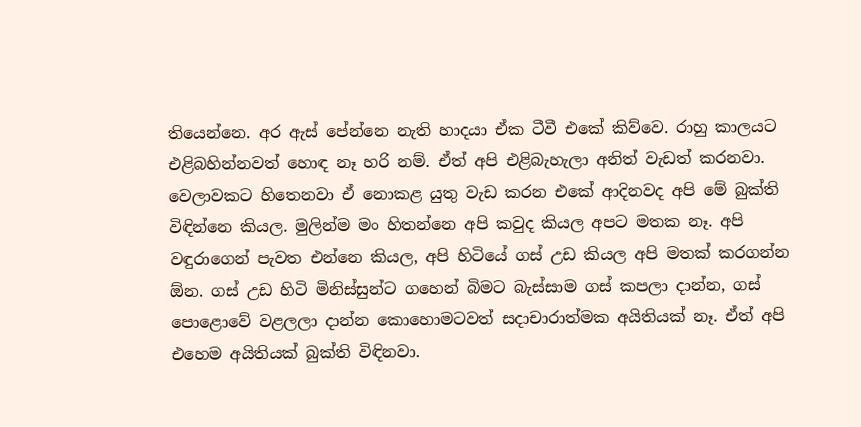තියෙන්නෙ. අර ඇස් පේන්නෙ නැති හාදයා ඒක ටීවී එකේ කිව්වෙ. රාහු කාලයට එළිබහින්නවත් හොඳ නෑ හරි නම්. ඒත් අපි එළිබැහැලා අනිත් වැඩත් කරනවා. වෙලාවකට හිතෙනවා ඒ නොකළ යුතු වැඩ කරන එකේ ආදිනවද අපි මේ බුක්ති විඳින්නෙ කියල. මුලින්ම මං හිතන්නෙ අපි කවුද කියල අපට මතක නෑ. අපි වඳුරාගෙන් පැවත එන්නෙ කියල, අපි හිටියේ ගස් උඩ කියල අපි මතක් කරගන්න ඕන. ගස් උඩ හිටි මිනිස්සුන්ට ගහෙන් බිමට බැස්සාම ගස් කපලා දාන්න, ගස් පොළොවේ වළලලා දාන්න කොහොමටවත් සදාචාරාත්මක අයිතියක් නෑ. ඒත් අපි එහෙම අයිතියක් බුක්ති විඳිනවා.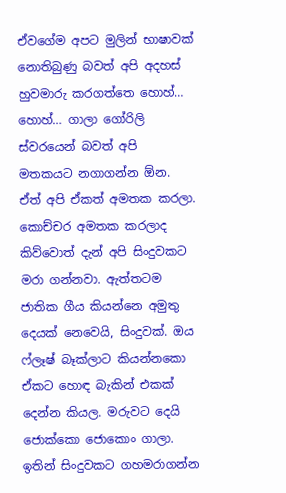ඒවගේම අපට මුලින් භාෂාවක් නොතිබුණු බවත් අපි අදහස් හුවමාරු කරගත්තෙ හොහ්… හොහ්… ගාලා ගෝරිලි ස්වරයෙන් බවත් අපි මතකයට නගාගන්න ඕන. ඒත් අපි ඒකත් අමතක කරලා. කොච්චර අමතක කරලාද කිව්වොත් දැන් අපි සිංදුවකට මරා ගන්නවා. ඇත්තටම ජාතික ගීය කියන්නෙ අමුතු දෙයක් නෙවෙයි, සිංදුවක්. ඔය ෆ්ලෑෂ් බෑක්ලාට කියන්නකො ඒකට හොඳ බැකින් එකක් දෙන්න කියල. මරුවට දෙයි ජොක්කො ජොකොං ගාලා. ඉතින් සිංදුවකට ගහමරාගන්න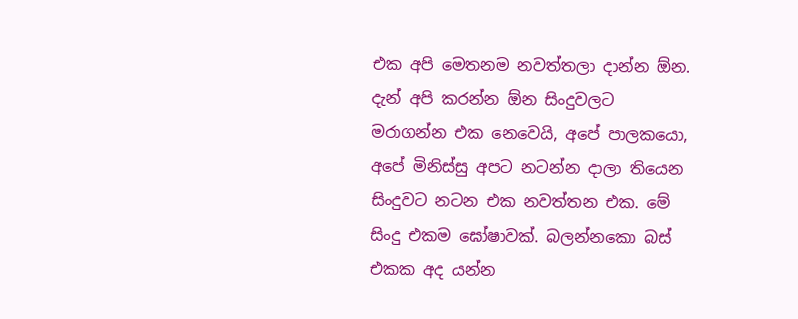එක අපි මෙතනම නවත්තලා දාන්න ඕන. දැන් අපි කරන්න ඕන සිංදුවලට මරාගන්න එක නෙවෙයි, අපේ පාලකයො, අපේ මිනිස්සු අපට නටන්න දාලා තියෙන සිංදුවට නටන එක නවත්තන එක. මේ සිංදු එකම ඝෝෂාවක්. බලන්නකො බස් එකක අද යන්න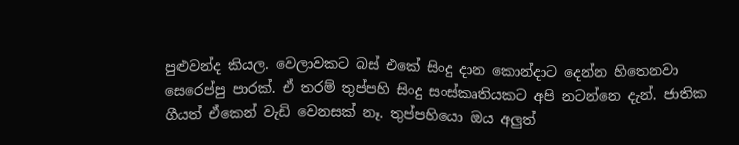පුළුවන්ද කියල. වෙලාවකට බස් එකේ සිංදු දාන කොන්දාට දෙන්න හිතෙනවා සෙරෙප්පු පාරක්. ඒ තරම් තුප්පහි සිංදු සංස්කෘතියකට අපි නටන්නෙ දැන්. ජාතික ගීයත් ඒකෙන් වැඩි වෙනසක් නෑ. තුප්පහියො ඔය අලුත්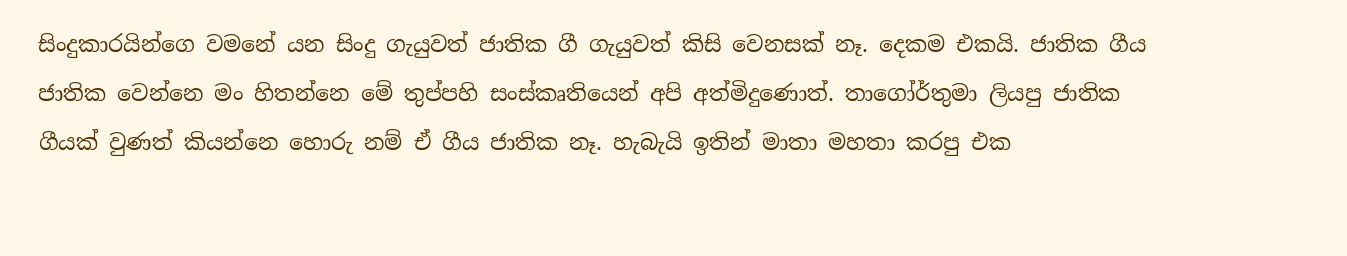සිංදුකාරයින්ගෙ වමනේ යන සිංදු ගැයුවත් ජාතික ගී ගැයුවත් කිසි වෙනසක් නෑ. දෙකම එකයි. ජාතික ගීය ජාතික වෙන්නෙ මං හිතන්නෙ මේ තුප්පහි සංස්කෘතියෙන් අපි අත්මිදුණොත්. තාගෝර්තුමා ලියපු ජාතික ගීයක් වුණත් කියන්නෙ හොරු නම් ඒ ගීය ජාතික නෑ. හැබැයි ඉතින් මාතා මහතා කරපු එක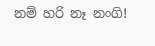නම් හරි නෑ නංගි!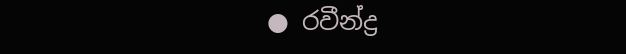● රවීන්ද්‍ර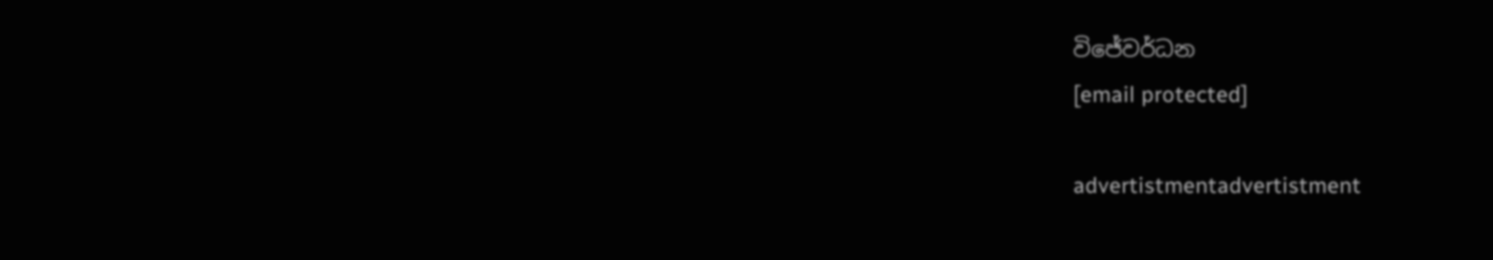විජේවර්ධන
[email protected]

advertistmentadvertistment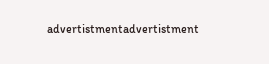advertistmentadvertistment